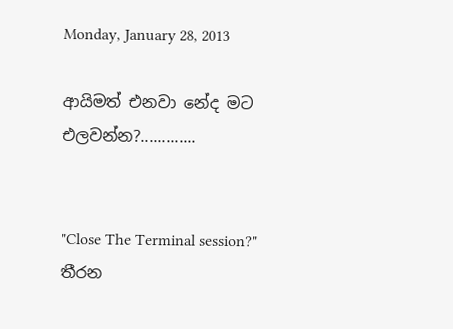Monday, January 28, 2013

ආයිමත් එනවා නේද මට එලවන්න?.............


"Close The Terminal session?"
තීරන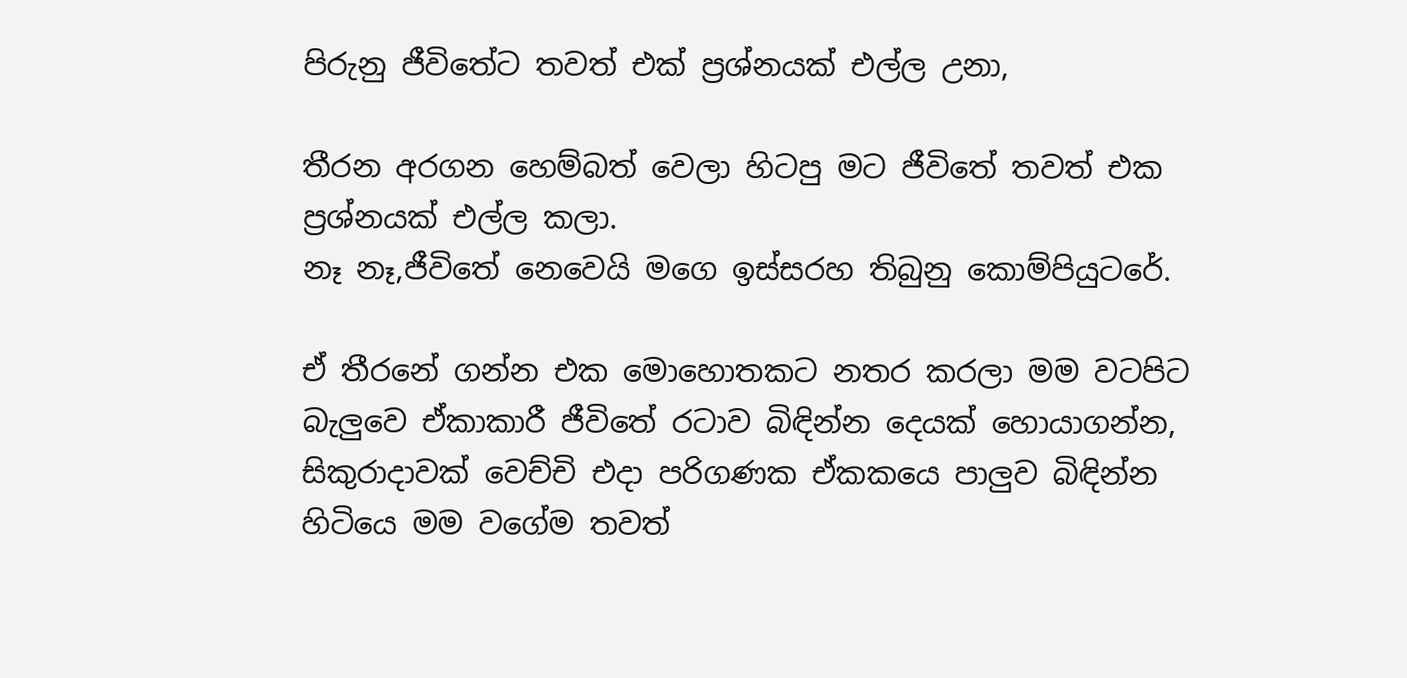පිරුනු ජීවිතේට තවත් එක් ප්‍රශ්නයක් එල්ල උනා,

තීරන අරගන හෙම්බත් වෙලා හිටපු මට ජීවිතේ තවත් එක ප්‍රශ්නයක් එල්ල කලා.
නෑ නෑ,ජීවිතේ නෙවෙයි මගෙ ඉස්සරහ තිබුනු කොම්පියුටරේ.

ඒ තීරනේ ගන්න එක මොහොතකට නතර කරලා මම වටපිට බැලුවෙ ඒකාකාරී ජීවිතේ රටාව බිඳින්න දෙයක් හොයාගන්න,
සිකුරාදාවක් වෙච්චි එදා පරිගණක ඒකකයෙ පාලුව බිඳින්න හිටියෙ මම වගේම තවත්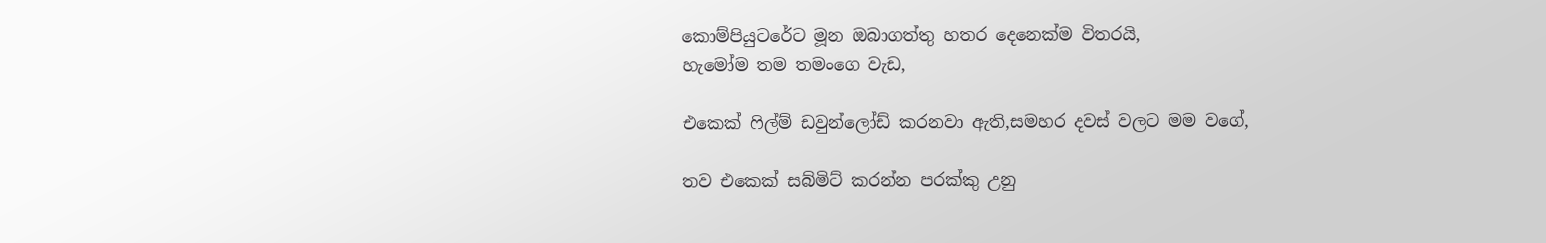කොම්පියුටරේට මූන ඔබාගත්තු හතර දෙනෙක්ම විතරයි,
හැමෝම තම තමංගෙ වැඩ,

එකෙක් ෆිල්ම් ඩවුන්ලෝඩ් කරනවා ඇති,සමහර දවස් වලට මම වගේ,

තව එකෙක් සබ්මිට් කරන්න පරක්කු උනු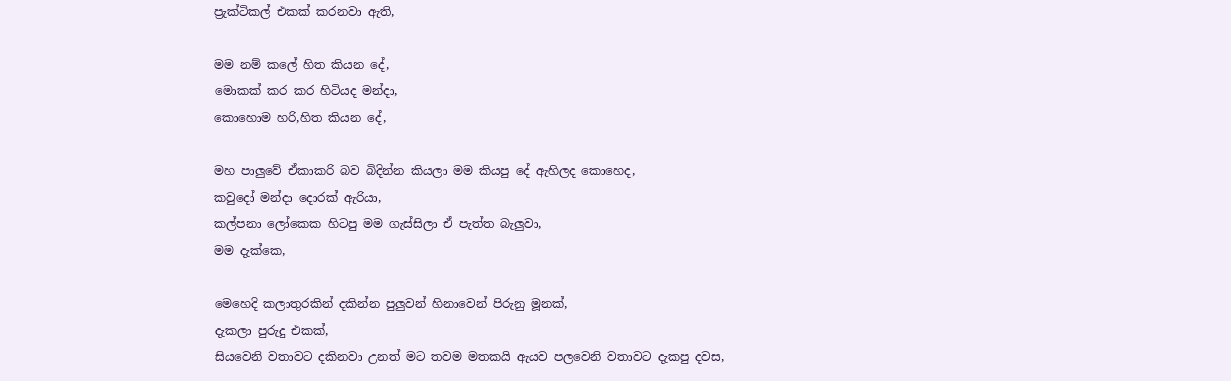ප්‍රැක්ටිකල් එකක් කරනවා ඇති,

මම නම් කලේ හිත කියන දේ,
මොකක් කර කර හිටියද මන්දා,
කොහොම හරි,හිත කියන දේ,

මහ පාලුවේ ඒකාකරි බව බිදින්න කියලා මම කියපු දේ ඇහිලද කොහෙද,
කවුදෝ මන්දා දොරක් ඇරියා,
කල්පනා ලෝකෙක හිටපු මම ගැස්සිලා ඒ පැත්ත බැලුවා,
මම දැක්කෙ,

මෙහෙදි කලාතුරකින් දකින්න පුලුවන් හිනාවෙන් පිරුනු මූනක්,
දැකලා පුරුදු එකක්,
සියවෙනි වතාවට දකිනවා උනත් මට තවම මතකයි ඇයව පලවෙනි වතාවට දැකපු දවස,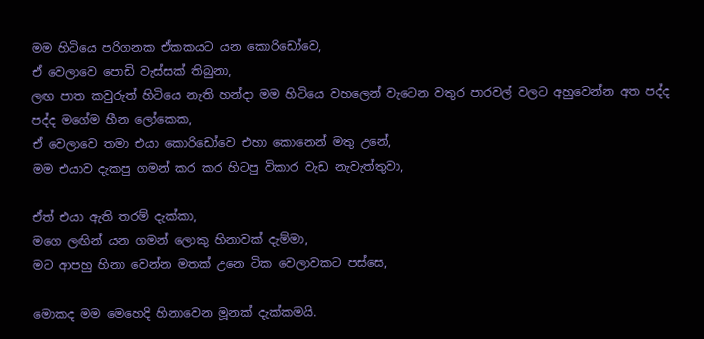මම හිටියෙ පරිගනක ඒකකයට යන කොරිඩෝවෙ,
ඒ වෙලාවෙ පොඩි වැස්සක් තිබුනා,
ලඟ පාත කවුරුත් හිටියෙ නැති හන්දා මම හිටියෙ වහලෙන් වැටෙන වතුර පාරවල් වලට අහුවෙන්න අත පද්ද පද්ද මගේම හීන ලෝකෙක,
ඒ වෙලාවෙ තමා එයා කොරිඩෝවෙ එහා කොනෙන් මතු උනේ,
මම එයාව දැකපු ගමන් කර කර හිටපු විකාර වැඩ නැවැත්තුවා,

ඒත් එයා ඇති තරම් දැක්කා,
මගෙ ලඟින් යන ගමන් ලොකු හිනාවක් දැම්මා,
මට ආපහු හිනා වෙන්න මතක් උනෙ ටික වෙලාවකට පස්සෙ,

මොකද මම මෙහෙදි හිනාවෙන මූනක් දැක්කමයි.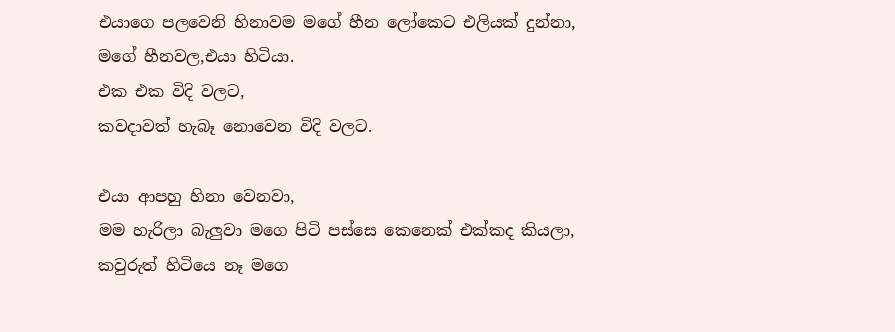එයාගෙ පලවෙනි හිනාවම මගේ හීන ලෝකෙට එලියක් දුන්නා,
මගේ හීනවල,එයා හිටියා.
එක එක විදි වලට,
කවදාවත් හැබෑ නොවෙන විදි වලට.

එයා ආපහු හිනා වෙනවා,
මම හැරිලා බැලුවා මගෙ පිටි පස්සෙ කෙනෙක් එක්කද කියලා,
කවුරුත් හිටියෙ නෑ මගෙ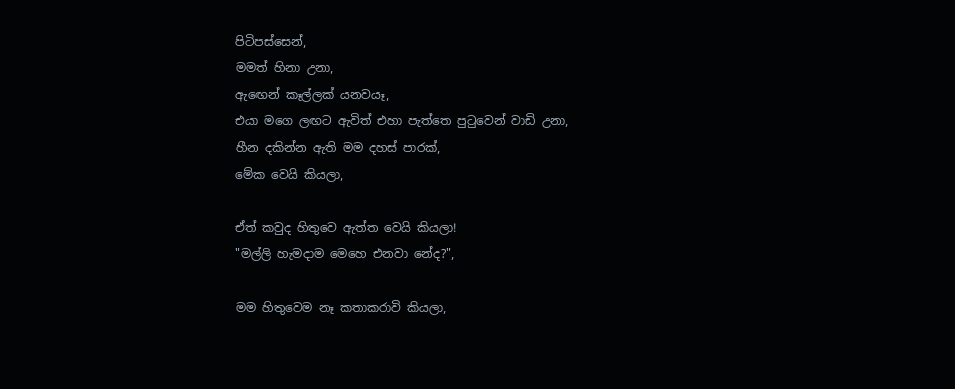පිටිපස්සෙන්,
මමත් හිනා උනා,
ඇඟෙන් කෑල්ලක් යනවයෑ,
එයා මගෙ ලඟට ඇවිත් එහා පැත්තෙ පුටුවෙන් වාඩි උනා,
හීන දකින්න ඇති මම දහස් පාරක්,
මේක වෙයි කියලා,

ඒත් කවුද හිතුවෙ ඇත්ත වෙයි කියලා!
"මල්ලි හැමදාම මෙහෙ එනවා නේද?",

මම හිතුවෙම නෑ කතාකරාවි කියලා,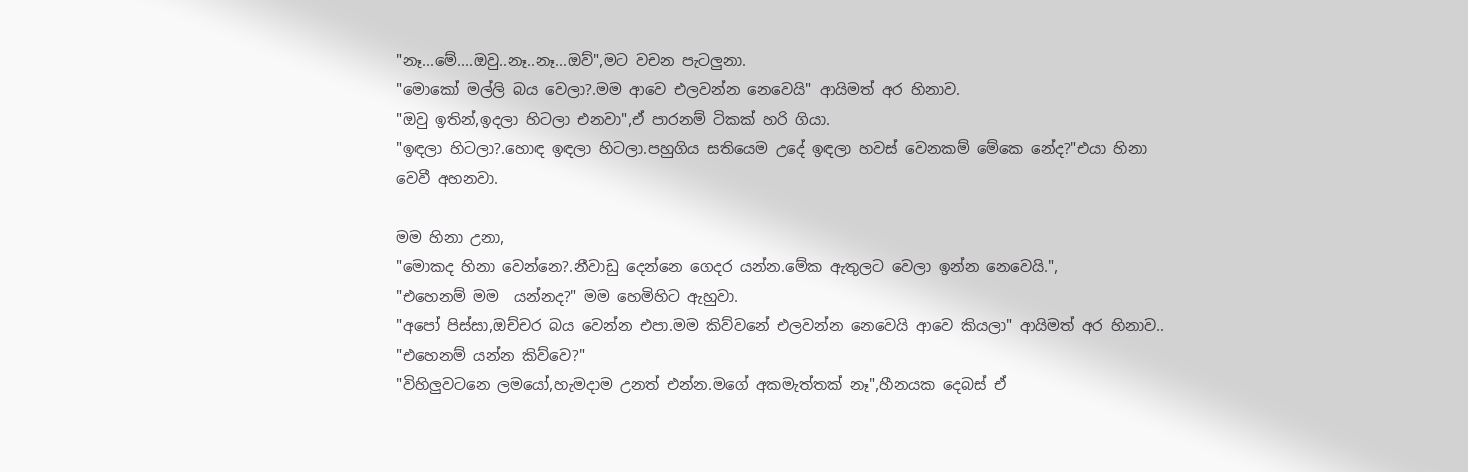"නෑ...මේ....ඔවු..නෑ..නෑ...ඔව්",මට වචන පැටලුනා.
"මොකෝ මල්ලි බය වෙලා?.මම ආවෙ එලවන්න නෙවෙයි" ආයිමත් අර හිනාව.
"ඔවු ඉතින්,ඉදලා හිටලා එනවා",ඒ පාරනම් ටිකක් හරි ගියා.
"ඉඳලා හිටලා?.හොඳ ඉඳලා හිටලා.පහුගිය සතියෙම උදේ ඉඳලා හවස් වෙනකම් මේකෙ නේද?"එයා හිනා වෙවී අහනවා.

මම හිනා උනා,
"මොකද හිනා වෙන්නෙ?.නීවාඩු දෙන්නෙ ගෙදර යන්න.මේක ඇතුලට වෙලා ඉන්න නෙවෙයි.",
"එහෙනම් මම  යන්නද?" මම හෙමිහිට ඇහුවා.
"අපෝ පිස්සා,ඔච්චර බය වෙන්න එපා.මම කිව්වනේ එලවන්න නෙවෙයි ආවෙ කියලා" ආයිමත් අර හිනාව..
"එහෙනම් යන්න කිව්වෙ?"
"විහිලුවටනෙ ලමයෝ,හැමදාම උනත් එන්න.මගේ අකමැත්තක් නෑ",හීනයක දෙබස් ඒ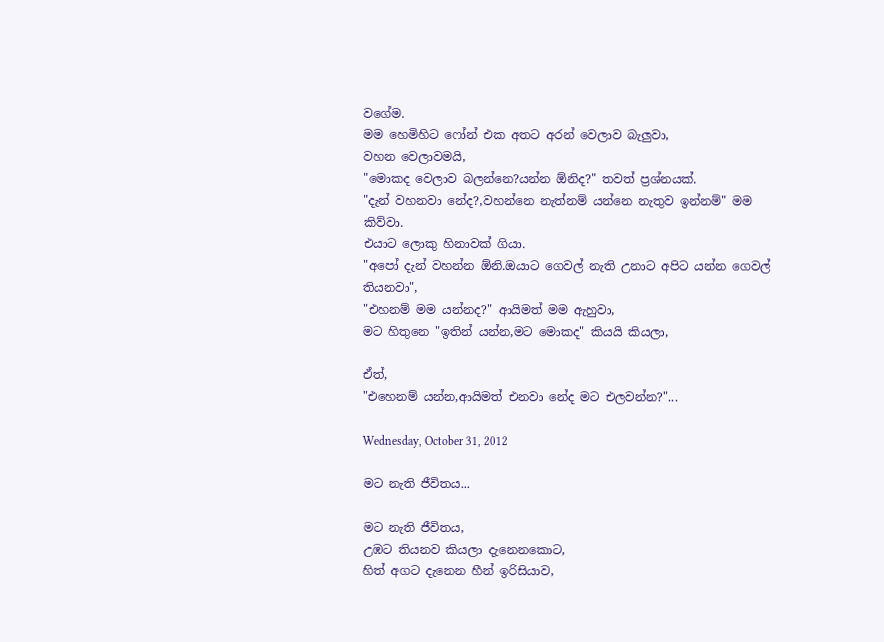වගේම.
මම හෙමිහිට ෆෝන් එක අතට අරන් වෙලාව බැලුවා,
වහන වෙලාවමයි,
"මොකද වෙලාව බලන්නෙ?යන්න ඕනිද?" තවත් ප්‍රශ්නයක්.
"දැන් වහනවා නේද?,වහන්නෙ නැත්නම් යන්නෙ නැතුව ඉන්නම්" මම කිව්වා.
එයාට ලොකු හිනාවක් ගියා.
"අපෝ දැන් වහන්න ඕනි.ඔයාට ගෙවල් නැති උනාට අපිට යන්න ගෙවල් තියනවා",
"එහනම් මම යන්නද?" ආයිමත් මම ඇහුවා,
මට හිතුනෙ "ඉතින් යන්න,මට මොකද" කියයි කියලා,

ඒත්,
"එහෙනම් යන්න,ආයිමත් එනවා නේද මට එලවන්න?"...

Wednesday, October 31, 2012

මට නැති ජීවිතය...

මට නැති ජීවිතය,
උඹට තියනව කියලා දැනෙනකොට,
හිත් අගට දැනෙන හීන් ඉරිසියාව,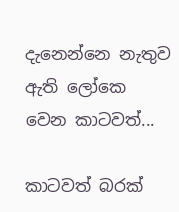දැනෙන්නෙ නැතුව ඇති ලෝකෙ වෙන කාටවත්...

කාටවත් බරක්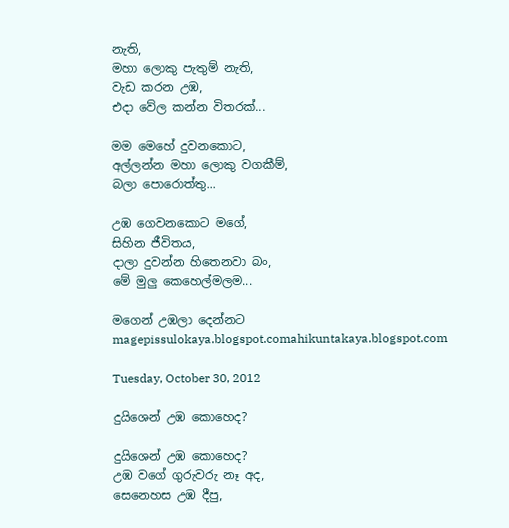නැති,
මහා ලොකු පැතුම් නැති,
වැඩ කරන උඹ,
එදා වේල කන්න විතරක්...

මම මෙහේ දුවනකොට,
අල්ලන්න මහා ලොකු වගකීම්,
බලා පොරොත්තු...

උඹ ගෙවනකොට මගේ,
සිහින ජීවිතය,
දාලා දුවන්න හිතෙනවා බං,
මේ මුලු කෙහෙල්මලම...

මගෙන් උඹලා දෙන්නට magepissulokaya.blogspot.comahikuntakaya.blogspot.com

Tuesday, October 30, 2012

දුයිශෙන් උඹ කොහෙද?

දුයිශෙන් උඹ කොහෙද?
උඹ වගේ ගුරුවරු නෑ අද,
සෙනෙහස උඹ දීපු,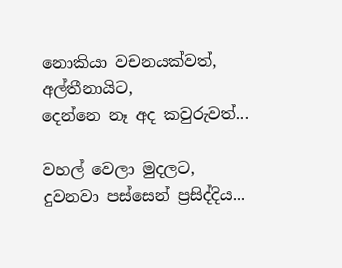නොකියා වචනයක්වත්,
අල්තීනායිට,
දෙන්නෙ නෑ අද කවුරුවත්...

වහල් වෙලා මුදලට,
දුවනවා පස්සෙන් ප්‍රසිද්දිය...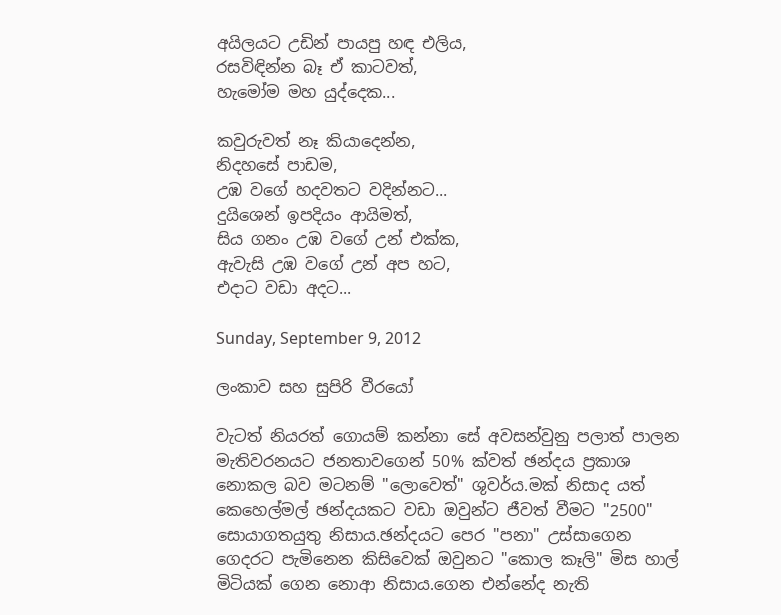අයිලයට උඩින් පායපු හඳ එලිය,
රසවිඳින්න බෑ ඒ කාටවත්,
හැමෝම මහ යුද්දෙක...

කවුරුවත් නෑ කියාදෙන්න,
නිදහසේ පාඩම,
උඹ වගේ හදවතට වදින්නට...
දුයිශෙන් ඉපදියං ආයිමත්,
සිය ගනං උඹ වගේ උන් එක්ක,
ඇවැසි උඹ වගේ උන් අප හට,
එදාට වඩා අදට...

Sunday, September 9, 2012

ලංකාව සහ සුපිරි වීරයෝ

වැටත් නියරත් ගොයම් කන්නා සේ අවසන්වුනු පලාත් පාලන මැතිවරනයට ජනතාවගෙන් 50% ක්වත් ඡන්දය ප්‍රකාශ නොකල බව මටනම් "ලොවෙත්" ශුවර්ය.මක් නිසාද යත් කෙහෙල්මල් ඡන්දයකට වඩා ඔවුන්ට ජීවත් වීමට "2500" සොයාගතයුතු නිසාය.ඡන්දයට පෙර "පනා" උස්සාගෙන ගෙදරට පැමිනෙන කිසිවෙක් ඔවුනට "කොල කෑලි" මිස හාල් මිටියක් ගෙන නොආ නිසාය.ගෙන එන්නේද නැති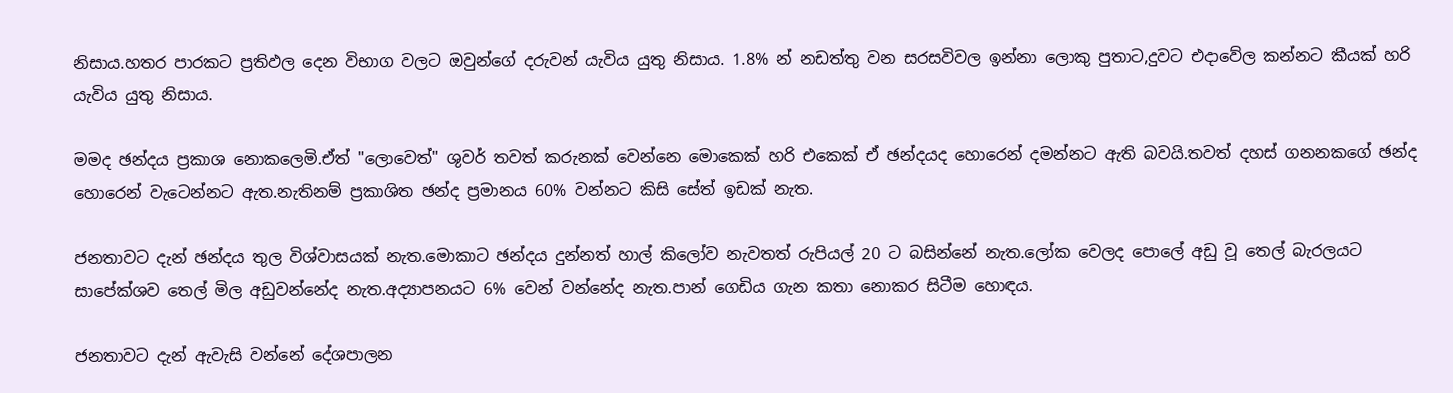නිසාය.හතර පාරකට ප්‍රතිඵල දෙන විභාග වලට ඔවුන්ගේ දරුවන් යැවිය යුතු නිසාය. 1.8% න් නඩත්තු වන සරසවිවල ඉන්නා ලොකු පුතාට,දුවට එදාවේල කන්නට කීයක් හරි යැවිය යුතු නිසාය.

මමද ඡන්දය ප්‍රකාශ නොකලෙමි.ඒත් "ලොවෙත්" ශුවර් තවත් කරුනක් වෙන්නෙ මොකෙක් හරි එකෙක් ඒ ඡන්දයද හොරෙන් දමන්නට ඇති බවයි.තවත් දහස් ගනනකගේ ඡන්ද හොරෙන් වැටෙන්නට ඇත.නැතිනම් ප්‍රකාශිත ඡන්ද ප්‍රමානය 60% වන්නට කිසි සේත් ඉඩක් නැත.

ජනතාවට දැන් ඡන්දය තුල විශ්වාසයක් නැත.මොකාට ඡන්දය දුන්නත් හාල් කිලෝව නැවතත් රුපියල් 20 ට බසින්නේ නැත.ලෝක වෙලද පොලේ අඩු වූ තෙල් බැරලයට සාපේක්ශව තෙල් මිල අඩුවන්නේද නැත.අද්‍යාපනයට 6% වෙන් වන්නේද නැත.පාන් ගෙඩිය ගැන කතා නොකර සිටීම හොඳය.

ජනතාවට දැන් ඇවැසි වන්නේ දේශපාලන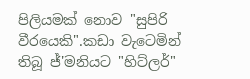පිලියමක් නොව "සුපිරි වීරයෙකි".කඩා වැටෙමින් තිබූ ජ්'මනියට "හිට්ලර්"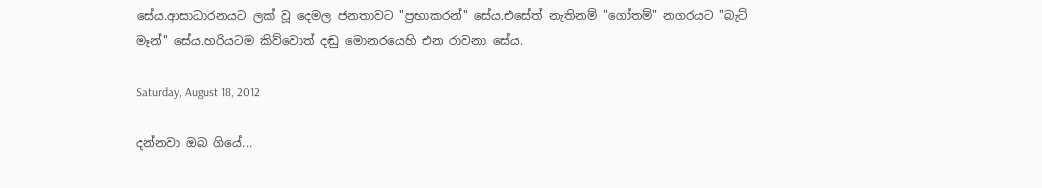සේය.ආසාධාරනයට ලක් වූ දෙමල ජනතාවට "ප්‍රභාකරන්" සේය.එසේත් නැතිනම් "ගෝතම්" නගරයට "බැට් මෑන්" සේය.හරියටම කිව්වොත් දඬු මොනරයෙහි එන රාවනා සේය.

Saturday, August 18, 2012

දන්නවා ඔබ ගියේ...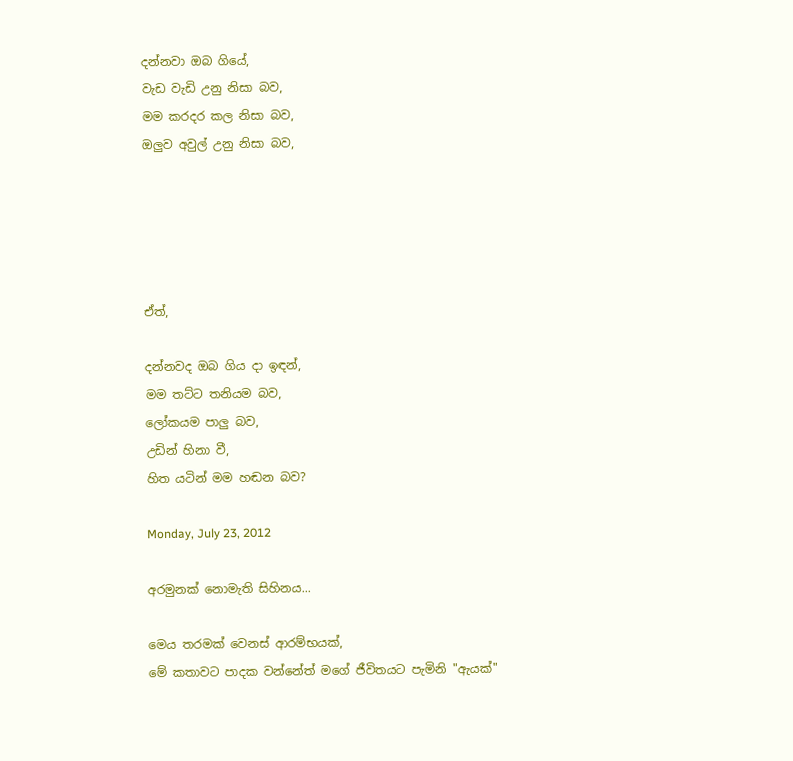දන්නවා ඔබ ගියේ,
වැඩ වැඩි උනු නිසා බව,
මම කරදර කල නිසා බව,
ඔලුව අවුල් උනු නිසා බව,





ඒත්,

දන්නවද ඔබ ගිය දා ඉඳන්,
මම තට්ට තනියම බව,
ලෝකයම පාලු බව,
උඩින් හිනා වී,
හිත යටින් මම හඬන බව?

Monday, July 23, 2012

අරමුනක් නොමැති සිහිනය...

මෙය තරමක් වෙනස් ආරම්භයක්,
මේ කතාවට පාදක වන්නේත් මගේ ජීවිතයට පැමිනි "ඇයක්"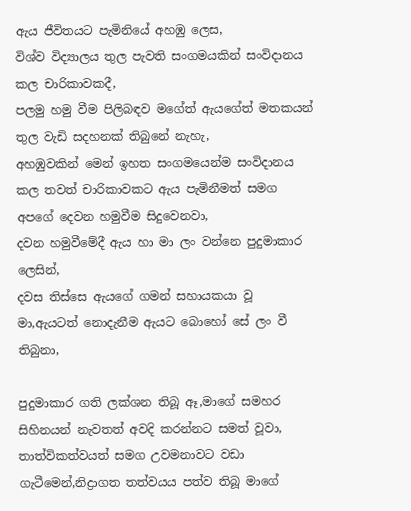ඇය ජීවිතයට පැමිනියේ අහඹු ලෙස,
විශ්ව විද්‍යාලය තුල පැවති සංගමයකින් සංවිදානය කල චාරිකාවකදී,
පලමු හමු වීම පිලිබඳව මගේත් ඇයගේත් මතකයන් තුල වැඩි සදහනක් තිබුනේ නැහැ,
අහඹුවකින් මෙන් ඉහත සංගමයෙන්ම සංවිදානය කල තවත් චාරිකාවකට ඇය පැමිනීමත් සමග අපගේ දෙවන හමුවීම සිදුවෙනවා,
දවන හමුවීමේදී ඇය හා මා ලං වන්නෙ පුදුමාකාර ලෙසින්,
දවස තිස්සෙ ඇයගේ ගමන් සහායකයා වූ මා,ඇයටත් නොදැනීම ඇයට බොහෝ සේ ලං වී තිබුනා,

පුදුමාකාර ගති ලක්ශන තිබූ ඈ,මාගේ සමහර සිහිනයන් නැවතත් අවදි කරන්නට සමත් වූවා,
තාත්විකත්වයත් සමග උවමනාවට වඩා ගැටීමෙන්,නිද්‍රාගත තත්ව‍යය පත්ව තිබූ මාගේ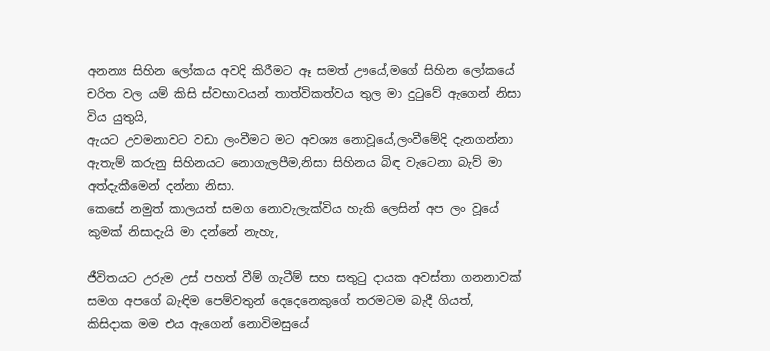අනන්‍ය සිහින ලෝකය අවදි කිරීමට ඈ සමත් ඌයේ,මගේ සිහින ලෝකයේ චරිත වල යම් කිසි ස්වභාවයන් තාත්විකත්වය තුල මා දුටුවේ ඇගෙන් නිසා විය යුතුයි,
ඇයට උවමනාවට වඩා ලංවීමට මට අවශ්‍ය නොවූයේ,ලංවීමේදි දැනගන්නා ඇතැම් කරුනු සිහිනයට නොගැලපීම,නිසා සිහිනය බිඳ වැටෙනා බැව් මා අත්දැකීමෙන් දන්නා නිසා.
කෙසේ නමුත් කාලයත් සමග නොවැලැක්විය හැකි ලෙසින් අප ලං වූයේ කුමක් නිසාදැයි මා දන්නේ නැහැ,

ජීවිතයට උරුම උස් පහත් වීම් ගැටීම් සහ සතුටු දායක අවස්තා ගනනාවක් සමග අපගේ බැඳිම පෙම්වතුන් දෙදෙනෙකුගේ තරමටම බැදී ගියත්,
කිසිදාක මම එය ඇගෙන් නොවිමසුයේ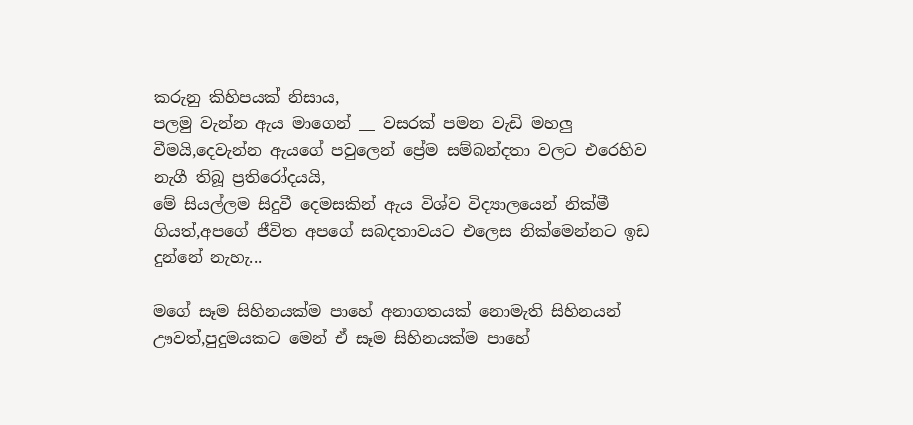කරුනු කිහිපයක් නිසාය,
පලමු වැන්න ඇය මාගෙන් __ වසරක් පමන වැඩි මහලු වීමයි,දෙවැන්න ඇයගේ පවුලෙන් ප්‍රේම සම්බන්දතා වලට එරෙහිව නැගී තිබූ ප්‍රතිරෝදයයි,
මේ සියල්ලම සිදුවී දෙමසකින් ඇය විශ්ව විද්‍යාලයෙන් නික්මී ගියත්,අපගේ ජීවිත අපගේ සබදතාවයට එලෙස නික්මෙන්නට ඉඩ දුන්නේ නැහැ...

මගේ සෑම සිහිනයක්ම පාහේ අනාගතයක් නොමැති සිහිනයන් ඌවත්,පුදුමයකට මෙන් ඒ සෑම සිහිනයක්ම පාහේ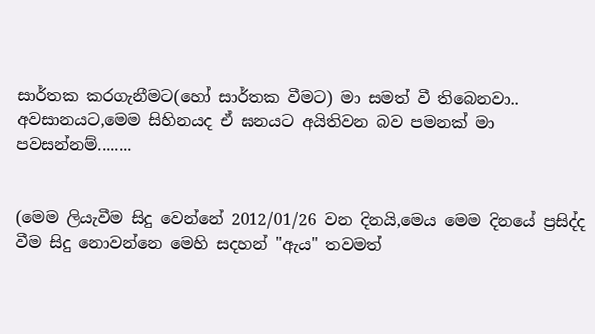සාර්තක කරගැනීමට(හෝ සාර්තක වීමට) මා සමත් වී තිබෙනවා..
අවසානයට,මෙම සිහිනයද ඒ ඝනයට අයිතිවන බව පමනක් මා පවසන්නම්........


(මෙම ලියැවීම සිදු වෙන්නේ 2012/01/26 වන දිනයි,මෙය මෙම දිනයේ ප්‍රසිද්ද වීම සිදු නොවන්නෙ මෙහි සදහන් "ඇය" තවමත්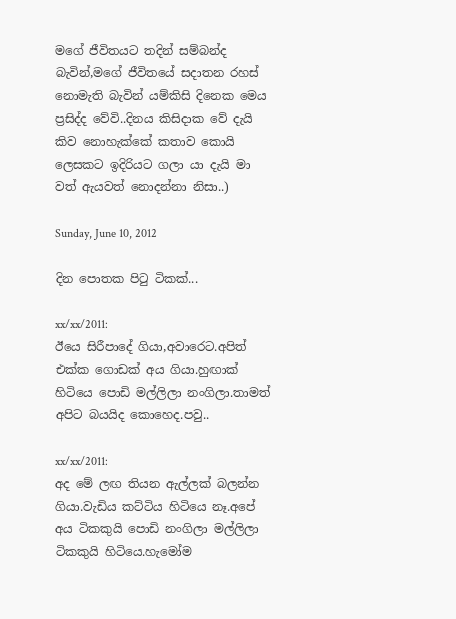මගේ ජීවිතයට තදින් සම්බන්ද බැවින්,මගේ ජීවිතයේ සදාතන රහස් නොමැති බැවින් යම්කිසි දිනෙක මෙය ප්‍රසිද්ද වේවි..දිනය කිසිදාක වේ දැයි කිව නොහැක්කේ කතාව කොයි ලෙසකට ඉදිරියට ගලා යා දැයි මා වත් ඇයවත් නොදන්නා නිසා..)

Sunday, June 10, 2012

දින පොතක පිටු ටිකක්...

xx/xx/2011:
ඊයෙ සිරීපාදේ ගියා,අවාරෙට.අපිත් එක්ක ගොඩක් අය ගියා.හුඟාක් හිටියෙ පොඩි මල්ලිලා නංගිලා.තාමත් අපිට බයයිද කොහෙද.පවු..

xx/xx/2011:
අද මේ ලඟ තියන ඇල්ලක් බලන්න ගියා.වැඩිය කට්ටිය හිටියෙ නෑ.අපේ අය ටිකකුයි පොඩි නංගිලා මල්ලිලා ටිකකුයි හිටියෙ.හැමෝම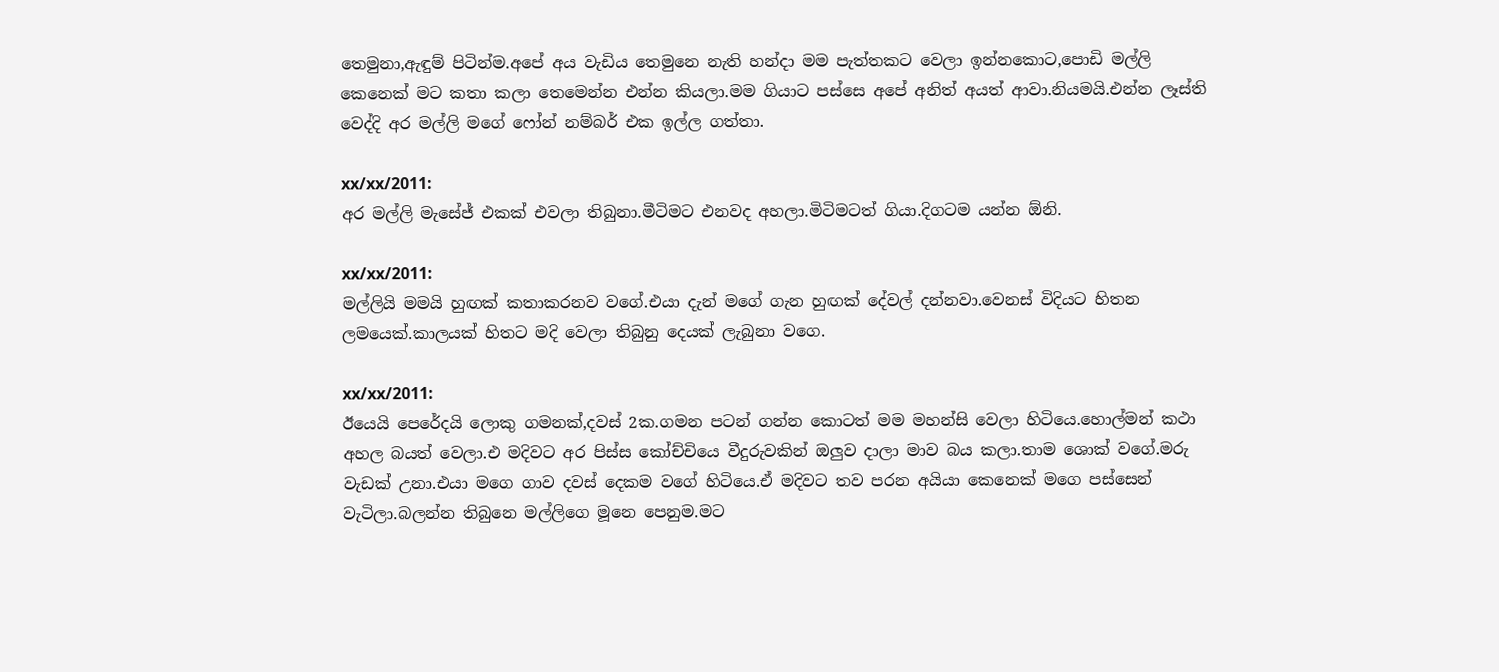තෙමුනා,ඇඳුම් පිටින්ම.අපේ අය වැඩිය තෙමුනෙ නැති හන්දා මම පැත්තකට වෙලා ඉන්නකොට,පොඩි මල්ලි කෙනෙක් මට කතා කලා තෙමෙන්න එන්න කියලා.මම ගියාට පස්සෙ අපේ අනිත් අයත් ආවා.නියමයි.එන්න ලෑස්ති වෙද්දි අර මල්ලි මගේ ෆෝන් නම්බර් එක ඉල්ල ගත්තා.

xx/xx/2011:
අර මල්ලි මැසේජ් එකක් එවලා තිබුනා.මීටිමට එනවද අහලා.මිටිමටත් ගියා.දිගටම යන්න ඕනි.

xx/xx/2011:
මල්ලියි මමයි හුඟක් කතාකරනව වගේ.එයා දැන් මගේ ගැන හුඟක් දේවල් දන්නවා.වෙනස් විදියට හිතන ලමයෙක්.කාලයක් හිතට මදි වෙලා තිබුනු දෙයක් ලැබුනා වගෙ.

xx/xx/2011:
ඊයෙයි පෙරේදයි ලොකු ගමනක්,දවස් 2ක.ගමන පටන් ගන්න කොටත් මම මහන්සි වෙලා හිටියෙ.හොල්මන් කථා අහල බයත් වෙලා.එ මදිවට අර පිස්ස කෝච්චියෙ වීදුරුවකින් ඔලුව දාලා මාව බය කලා.තාම ශොක් වගේ.මරු වැඩක් උනා.එයා මගෙ ගාව දවස් දෙකම වගේ හිටියෙ.ඒ මදිවට තව පරන අයියා කෙනෙක් මගෙ පස්සෙන් වැටිලා.බලන්න තිබුනෙ මල්ලිගෙ මූනෙ පෙනුම.මට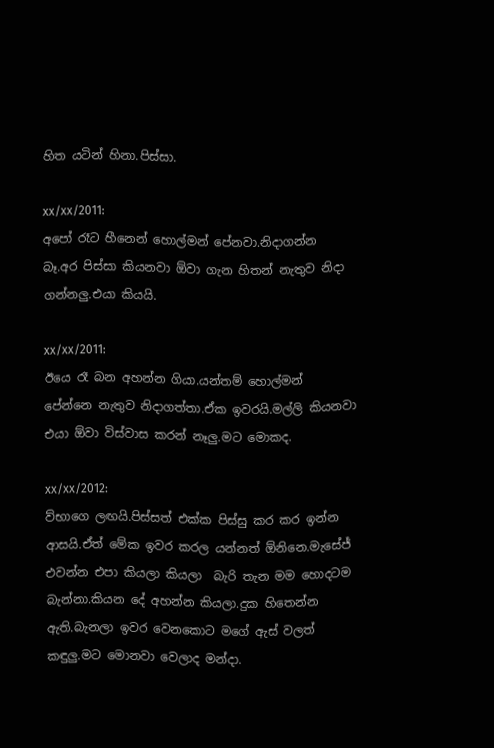හිත යටින් හිනා.පිස්සා.

xx/xx/2011:
අපෝ රෑට හීනෙන් හොල්මන් පේනවා.නිදාගන්න බෑ.අර පිස්සා කියනවා ඕවා ගැන හිතන් නැතුව නිදා ගන්නලු.එයා කියයි.

xx/xx/2011:
ඊයෙ රෑ බන අහන්න ගියා.යන්තම් හොල්මන් පේන්නෙ නැතුව නිදාගත්තා.ඒක ඉවරයි.මල්ලි කියනවා එයා ඕවා විස්වාස කරන් නෑලු.මට මොකද.

xx/xx/2012:
ව්භාගෙ ලඟයි.පිස්සත් එක්ක පිස්සු කර කර ඉන්න ආසයි.ඒත් මේක ඉවර කරල යන්නත් ඕනිනෙ.මැසේජ් එවන්න එපා කියලා කියලා  බැරි තැන මම හොදටම බැන්නා.කියන දේ අහන්න කියලා.දුක හිතෙන්න ඇති.බැනලා ඉවර වෙනකොට මගේ ඇස් වලත් කඳුලු.මට මොනවා වෙලාද මන්දා.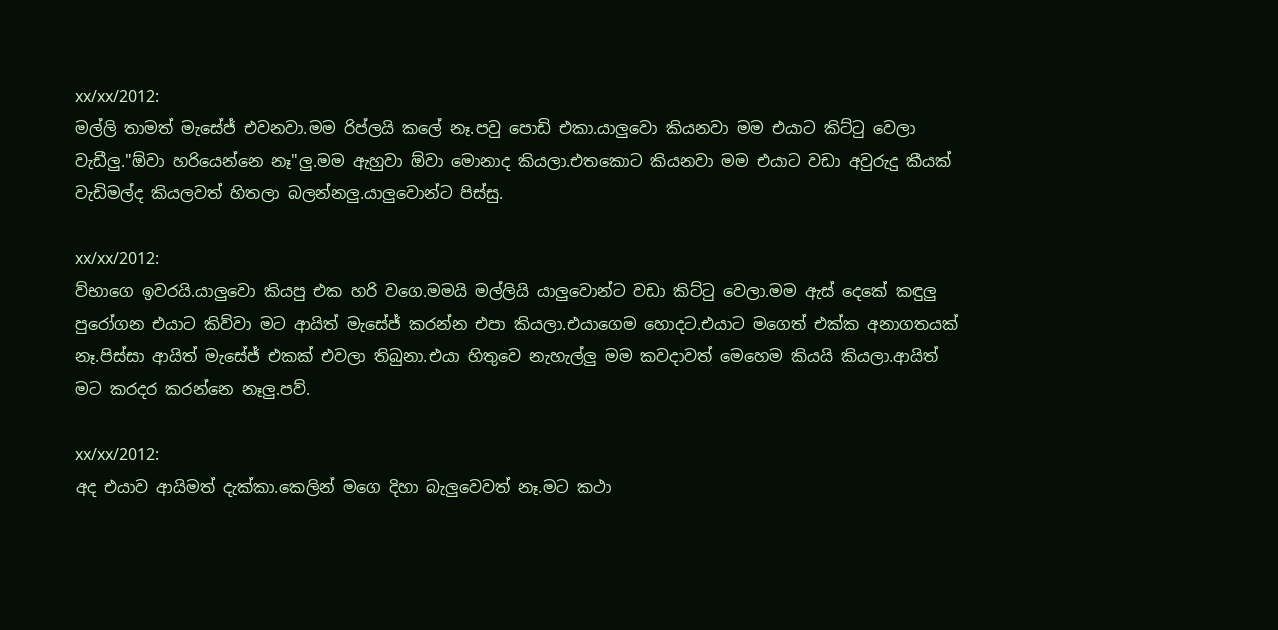xx/xx/2012:
මල්ලි තාමත් මැසේජ් එවනවා.මම රිප්ලයි කලේ නෑ.පවු පොඩි එකා.යාලුවො කියනවා මම එයාට කිට්ටු වෙලා වැඩීලු."ඕවා හරියෙන්නෙ නෑ"ලු.මම ඇහුවා ඕවා මොනාද කියලා.එතකොට කියනවා මම එයාට වඩා අවුරුදු කීයක් වැඩිමල්ද කියලවත් හිතලා බලන්නලු.යාලුවොන්ට පිස්සු.

xx/xx/2012:
ව්භාගෙ ඉවරයි.යාලුවො කියපු එක හරි වගෙ.මමයි මල්ලියි යාලුවොන්ට වඩා කිට්ටු වෙලා.මම ඇස් දෙකේ කඳුලු පුරෝගන එයාට කිව්වා මට ආයිත් මැසේජ් කරන්න එපා කියලා.එයාගෙම හොදට.එයාට මගෙත් එක්ක අනාගතයක් නෑ.පිස්සා ආයිත් මැසේජ් එකක් එවලා තිබුනා.එයා හිතුවෙ නැහැල්ලු මම කවදාවත් මෙහෙම කියයි කියලා.ආයිත් මට කරදර කරන්නෙ නෑලු.පව්.

xx/xx/2012:
අද එයාව ආයිමත් දැක්කා.කෙලින් මගෙ දිහා බැලුවෙවත් නෑ.මට කථා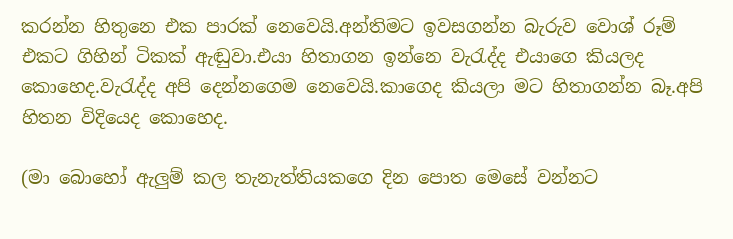කරන්න හිතුනෙ එක පාරක් නෙවෙයි.අන්තිමට ඉවසගන්න බැරුව වොශ් රූම් එකට ගිහින් ටිකක් ඇඬුවා.එයා හිතාගන ඉන්නෙ වැරැද්ද එයාගෙ කියලද කොහෙද.වැරැද්ද අපි දෙන්නගෙම නෙවෙයි.කාගෙද කියලා මට හිතාගන්න බෑ.අපි හිතන විදියෙද කොහෙද.

(මා බොහෝ ඇලුම් කල තැනැත්තියකගෙ දින පොත මෙසේ වන්නට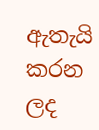ඇතැයි කරන ලද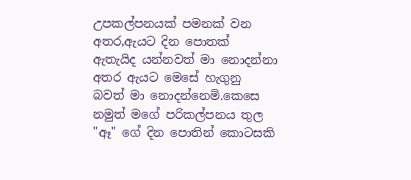උපකල්පනයක් පමනක් වන අතර,ඇයට දින පොතක් ඇතැයිද යන්නවත් මා නොදන්නා අතර ඇයට මෙසේ හැගුනු බවත් මා නොදන්නෙමි.කෙසෙ නමුත් මගේ පරිකල්පනය තුල "ඈ" ගේ දින පොතින් කොටසකි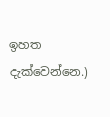ඉහත දැක්වෙන්නෙ.)